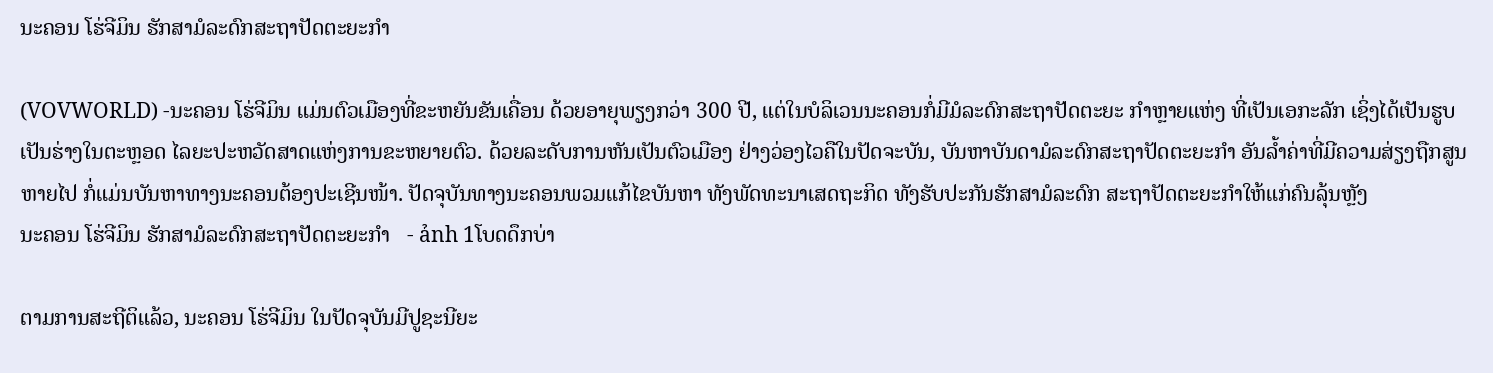ນະຄອນ ໂຮ່ຈີມິນ ຮັກສາມໍລະດົກສະຖາປັດຕະຍະກຳ

(VOVWORLD) -ນະຄອນ ໂຮ່ຈີມິນ ແມ່ນຕົວເມືອງທີ່ຂະຫຍັນຂັນເຄື່ອນ ດ້ວຍອາຍຸພຽງກວ່າ 300 ປີ, ແຕ່ໃນບໍລິເວນນະຄອນກໍ່ມີມໍລະດົກສະຖາປັດຕະຍະ ກຳຫຼາຍແຫ່ງ ທີ່ເປັນເອກະລັກ ເຊິ່ງໄດ້ເປັນຮູບເປັນຮ່າງໃນຕະຫຼອດ ໄລຍະປະຫວັດສາດແຫ່ງການຂະຫຍາຍຕົວ. ດ້ວຍລະດັບການຫັນເປັນຕົວເມືອງ ຢ່າງວ່ອງໄວຄືໃນປັດຈະບັນ, ບັນຫາບັນດາມໍລະດົກສະຖາປັດຕະຍະກຳ ອັນລ້ຳຄ່າທີ່ມີຄວາມສ່ຽງຖືກສູນຫາຍໄປ ກໍ່ແມ່ນບັນຫາທາງນະຄອນຕ້ອງປະເຊີນໜ້າ. ປັດຈຸບັນທາງນະຄອນພວມແກ້ໄຂບັນຫາ ທັງພັດທະນາເສດຖະກິດ ທັງຮັບປະກັນຮັກສາມໍລະດົກ ສະຖາປັດຕະຍະກຳໃຫ້ແກ່ຄົນລຸ້ນຫຼັງ
ນະຄອນ ໂຮ່ຈີມິນ ຮັກສາມໍລະດົກສະຖາປັດຕະຍະກຳ   - ảnh 1ໂບດດຶກບ່າ

ຕາມການສະຖີຕິແລ້ວ, ນະຄອນ ໂຮ່ຈີມິນ ໃນປັດຈຸບັນມີປູຊະນີຍະ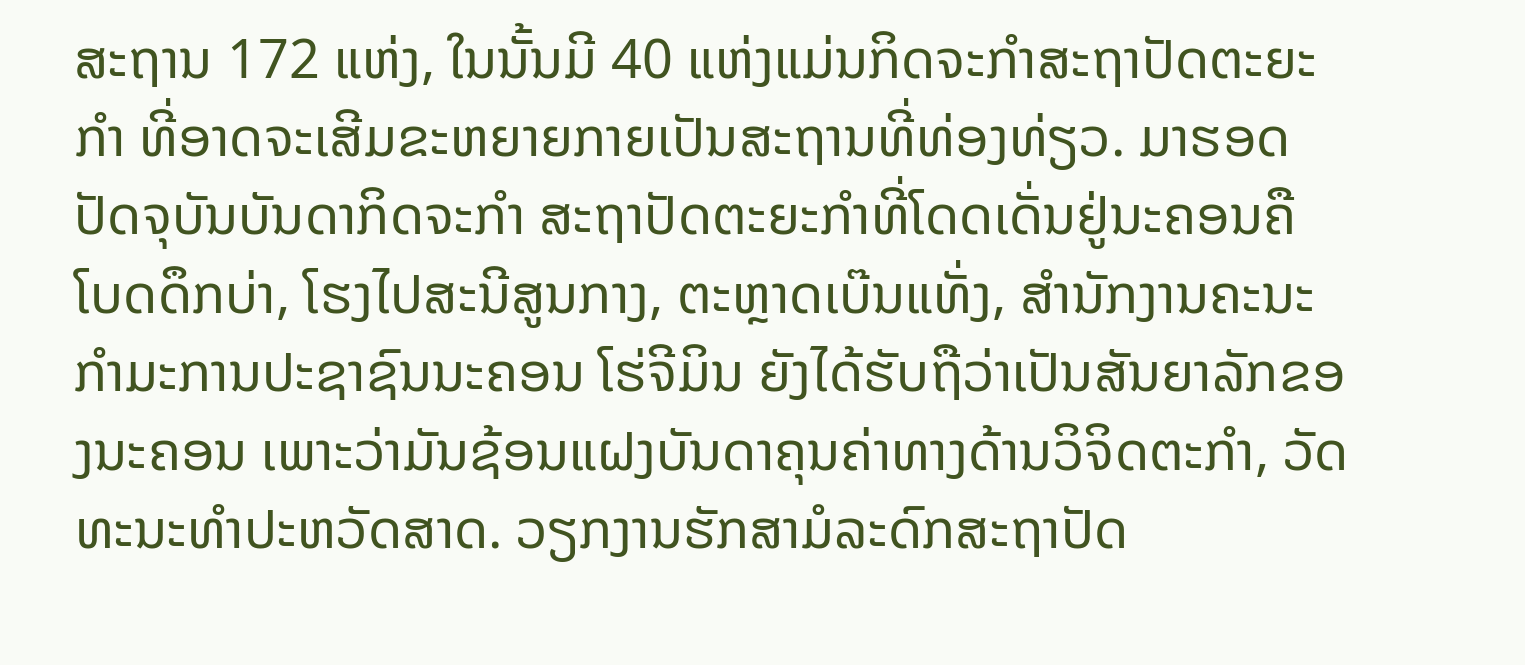ສະຖານ 172 ແຫ່ງ, ໃນນັ້ນມີ 40 ແຫ່ງແມ່ນກິດຈະກຳສະຖາປັດຕະຍະກຳ ທີ່ອາດຈະເສີມຂະຫຍາຍກາຍເປັນສະຖານທີ່ທ່ອງທ່ຽວ. ມາຮອດປັດຈຸບັນບັນດາກິດຈະກຳ ສະຖາປັດຕະຍະກຳທີ່ໂດດເດັ່ນຢູ່ນະຄອນຄື ໂບດດຶກບ່າ, ໂຮງໄປສະນີສູນກາງ, ຕະຫຼາດເບ໊ນແທັ່ງ, ສຳນັກງານຄະນະກຳມະການປະຊາຊົນນະຄອນ ໂຮ່ຈີມິນ ຍັງໄດ້ຮັບຖືວ່າເປັນສັນຍາລັກຂອງນະຄອນ ເພາະວ່າມັນຊ້ອນແຝງບັນດາຄຸນຄ່າທາງດ້ານວິຈິດຕະກຳ, ວັດທະນະທຳປະຫວັດສາດ. ວຽກງານຮັກສາມໍລະດົກສະຖາປັດ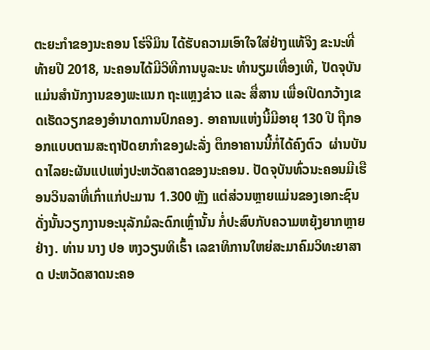ຕະຍະກຳຂອງນະຄອນ ໂຮ່ຈີມິນ ໄດ້ຮັບຄວາມເອົາໃຈໃສ່ຢ່າງແທ້ຈິງ ຂະນະທີ່ທ້າຍປີ 2018, ນະຄອນໄດ້ມີວິທີການບູລະນະ ທຳນຽມເທື່ອງເທີ, ປັດຈຸບັນແມ່ນສຳນັກງານຂອງພະແນກ ຖະແຫຼງຂ່າວ ແລະ ສື່ສານ ເພື່ອເປີດກວ້າງເຂດເຮັດວຽກຂອງອຳນາດການປົກຄອງ. ອາຄານແຫ່ງນີ້ມີອາຍຸ 130 ປີ ຖືກອອກແບບຕາມສະຖາປັດຍາກຳຂອງຝະລັ່ງ ຕຶກອາຄານນີ້ກໍ່ໄດ້ຄົງຕົວ  ຜ່ານບັນດາໄລຍະຜັນແປແຫ່ງປະຫວັດສາດຂອງນະຄອນ. ປັດຈຸບັນທົ່ວນະຄອນມີເຮືອນວິນລາທີ່ເກົ່າແກ່ປະມານ 1.300 ຫຼັງ ແຕ່ສ່ວນຫຼາຍແມ່ນຂອງເອກະຊົນ ດັ່ງນັ້ນວຽກງານອະນຸລັກມໍລະດົກເຫຼົ່ານັ້ນ ກໍ່ປະສົບກັບຄວາມຫຍຸ້ງຍາກຫຼາຍຢ່າງ. ທ່ານ ນາງ ປອ ຫງວຽນທິເຮົ້າ ເລຂາທິການໃຫຍ່ສະມາຄົມວິທະຍາສາດ ປະຫວັດສາດນະຄອ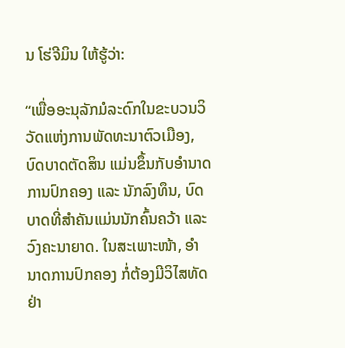ນ ໂຮ່ຈີມິນ ໃຫ້ຮູ້ວ່າ:

“ເພື່ອອະນຸລັກມໍລະດົກໃນຂະບວນວິວັດແຫ່ງການພັດທະນາຕົວເມືອງ, ບົດບາດຕັດສິນ ແມ່ນຂຶ້ນກັບອຳນາດການປົກຄອງ ແລະ ນັກລົງທຶນ, ບົດບາດທີ່ສຳຄັນແມ່ນນັກຄົ້ນຄວ້າ ແລະ ວົງຄະນາຍາດ. ໃນສະເພາະໜ້າ, ອຳນາດການປົກຄອງ ກໍ່ຕ້ອງມີວິໄສທັດຢ່າ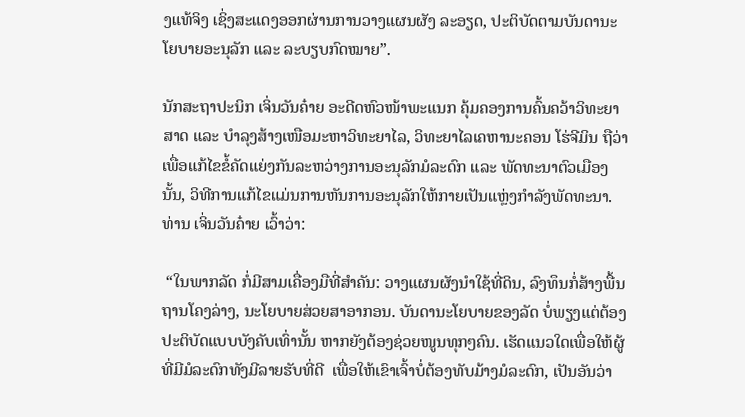ງແທ້ຈິງ ເຊິ່ງສະແດງອອກຜ່ານການວາງແຜນຜັງ ລະອຽດ, ປະຕິບັດຕາມບັນດານະໂຍບາຍອະນຸລັກ ແລະ ລະບຽບກົດໝາຍ”.

ນັກສະຖາປະນິກ ເຈິ່ນວັນຄ໋າຍ ອະດີດຫົວໜ້າພະແນກ ຄຸ້ມຄອງການຄົ້ນຄວ້າວິທະຍາສາດ ແລະ ບຳລຸງສ້າງເໜືອມະຫາວິທະຍາໄລ, ວິທະຍາໄລເຄຫານະຄອນ ໂຮ່ຈີມິນ ຖືວ່າ ເພື່ອແກ້ໄຂຂໍ້ຄັດແຍ່ງກັນລະຫວ່າງການອະນຸລັກມໍລະດົກ ແລະ ພັດທະນາຕົວເມືອງນັ້ນ, ວິທີການແກ້ໄຂແມ່ນການຫັນການອະນຸລັກໃຫ້ກາຍເປັນແຫຼ່ງກຳລັງພັດທະນາ. ທ່ານ ເຈິ່ນວັນຄ໋າຍ ເວົ້າວ່າ:

 “ໃນພາກລັດ ກໍ່ມີສາມເຄື່ອງມືທີ່ສຳຄັນ: ວາງແຜນຜັງນຳໃຊ້ທີ່ດິນ, ລົງທຶນກໍ່ສ້າງພື້ນຖານໂຄງລ່າງ, ນະໂຍບາຍສ່ວຍສາອາກອນ. ບັນດານະໂຍບາຍຂອງລັດ ບໍ່ພຽງແຕ່ຕ້ອງປະຕິບັດແບບບັງຄັບເທົ່ານັ້ນ ຫາກຍັງຕ້ອງຊ່ວຍໜູນທຸກໆຄົນ. ເຮັດແນວໃດເພື່ອໃຫ້ຜູ້ທີ່ມີມໍລະດົກທັງມີລາຍຮັບທີ່ດີ  ເພື່ອໃຫ້ເຂົາເຈົ້າບໍ່ຕ້ອງທັບມ້າງມໍລະດົກ, ເປັນອັນວ່າ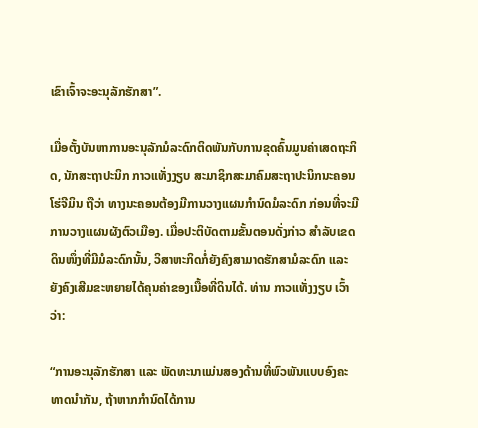ເຂົາເຈົ້າຈະອະນຸລັກຮັກສາ”.

ເມື່ອຕັ້ງບັນຫາການອະນຸລັກມໍລະດົກຕິດພັນກັບການຂຸດຄົ້ນມູນຄ່າເສດຖະກິດ, ນັກສະຖາປະນິກ ກາວແທັ່ງງຽບ ສະມາຊິກສະມາຄົມສະຖາປະນິກນະຄອນ ໂຮ່ຈີມິນ ຖືວ່າ ທາງນະຄອນຕ້ອງມີການວາງແຜນກຳນົດມໍລະດົກ ກ່ອນທີ່ຈະມີການວາງແຜນຜັງຕົວເມືອງ. ເມື່ອປະຕິບັດຕາມຂັ້ນຕອນດັ່ງກ່າວ ສຳລັບເຂດດິນໜຶ່ງທີ່ມີມໍລະດົກນັ້ນ, ວິສາຫະກິດກໍ່ຍັງຄົງສາມາດຮັກສາມໍລະດົກ ແລະ ຍັງຄົງເສີມຂະຫຍາຍໄດ້ຄຸນຄ່າຂອງເນື້ອທີ່ດິນໄດ້. ທ່ານ ກາວແທັ່ງງຽບ ເວົ້າວ່າ:

“ການອະນຸລັກຮັກສາ ແລະ ພັດທະນາແມ່ນສອງດ້ານທີ່ພົວພັນແບບອົງຄະທາດນຳກັນ, ຖ້າຫາກກຳນົດໄດ້ການ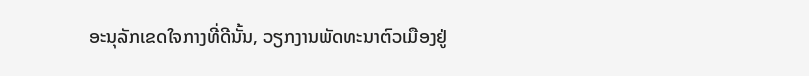ອະນຸລັກເຂດໃຈກາງທີ່ດີນັ້ນ, ວຽກງານພັດທະນາຕົວເມືອງຢູ່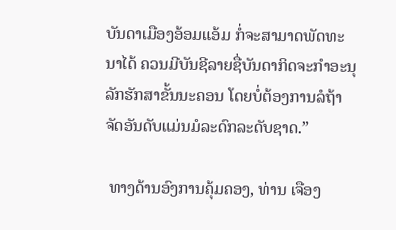ບັນດາເມືອງອ້ອມແອ້ມ ກໍ່ຈະສາມາດພັດທະນາໄດ້ ຄວນມີບັນຊີລາຍຊື່ບັນດາກິດຈະກຳອະນຸລັກຮັກສາຂັ້ນນະຄອນ ໂດຍບໍ່ຕ້ອງການລໍຖ້າຈັດອັນດັບແມ່ນມໍລະດົກລະດັບຊາດ.”

 ທາງດ້ານອົງການຄຸ້ມຄອງ, ທ່ານ ເຈືອງ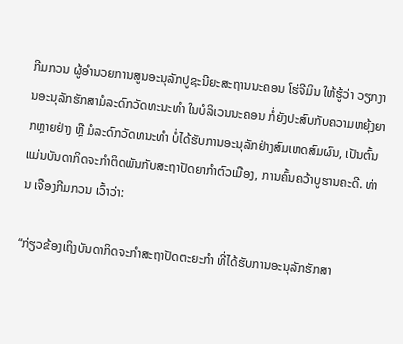ກີມກວນ ຜູ້ອຳນວຍການສູນອະນຸລັກປູຊະນີຍະສະຖານນະຄອນ ໂຮ່ຈີມິນ ໃຫ້ຮູ້ວ່າ ວຽກງານອະນຸລັກຮັກສາມໍລະດົກວັດທະນະທຳ ໃນບໍລິເວນນະຄອນ ກໍ່ຍັງປະສົບກັບຄວາມຫຍຸ້ງຍາກຫຼາຍຢ່າງ ຫຼື ມໍລະດົກວັດທນະທຳ ບໍ່ໄດ້ຮັບການອະນຸລັກຢ່າງສົມເຫດສົມຜົນ, ເປັນຕົ້ນແມ່ນບັນດາກິດຈະກຳຕິດພັນກັບສະຖາປັດຍາກຳຕົວເມືອງ, ການຄົ້ນຄວ້າບູຮານຄະດີ. ທ່ານ ເຈືອງກີມກວນ ເວົ້າວ່າ:

“ກ່ຽວຂ້ອງເຖິງບັນດາກິດຈະກຳສະຖາປັດຕະຍະກຳ ທີ່ໄດ້ຮັບການອະນຸລັກຮັກສາ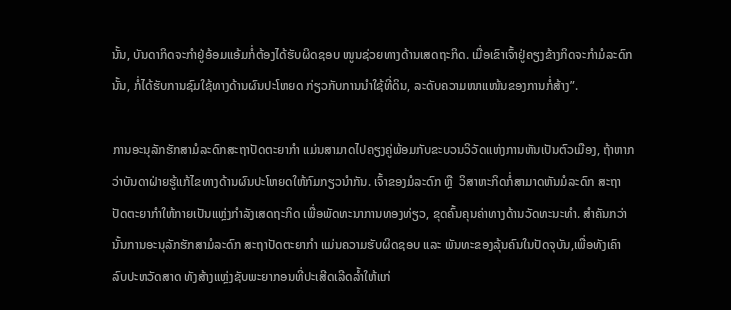ນັ້ນ, ບັນດາກິດຈະກຳຢູ່ອ້ອມແອ້ມກໍ່ຕ້ອງໄດ້ຮັບຜິດຊອບ ໜູນຊ່ວຍທາງດ້ານເສດຖະກິດ. ເມື່ອເຂົາເຈົ້າຢູ່ຄຽງຂ້າງກິດຈະກຳມໍລະດົກນັ້ນ, ກໍ່ໄດ້ຮັບການຊົມໃຊ້ທາງດ້ານຜົນປະໂຫຍດ ກ່ຽວກັບການນຳໃຊ້ທີ່ດິນ, ລະດັບຄວາມໜາແໜ້ນຂອງການກໍ່ສ້າງ”.

ການອະນຸລັກຮັກສາມໍລະດົກສະຖາປັດຕະຍາກຳ ແມ່ນສາມາດໄປຄຽງຄູ່ພ້ອມກັບຂະບວນວິວັດແຫ່ງການຫັນເປັນຕົວເມືອງ, ຖ້າຫາກວ່າບັນດາຝ່າຍຮູ້ແກ້ໄຂທາງດ້ານຜົນປະໂຫຍດໃຫ້ກົມກຽວນຳກັນ. ເຈົ້າຂອງມໍລະດົກ ຫຼື  ວິສາຫະກິດກໍ່ສາມາດຫັນມໍລະດົກ ສະຖາປັດຕະຍາກຳໃຫ້ກາຍເປັນແຫຼ່ງກຳລັງເສດຖະກິດ ເພື່ອພັດທະນາການທອງທ່ຽວ, ຂຸດຄົ້ນຄຸນຄ່າທາງດ້ານວັດທະນະທຳ. ສຳຄັນກວ່ານັ້ນການອະນຸລັກຮັກສາມໍລະດົກ ສະຖາປັດຕະຍາກຳ ແມ່ນຄວາມຮັບຜິດຊອບ ແລະ ພັນທະຂອງລຸ້ນຄົນໃນປັດຈຸບັນ,ເພື່ອທັງເຄົາລົບປະຫວັດສາດ ທັງສ້າງແຫຼ່ງຊັບພະຍາກອນທີ່ປະເສີດເລີດລ້ຳໃຫ້ແກ່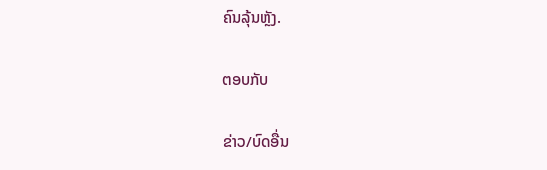ຄົນລຸ້ນຫຼັງ.

ຕອບກັບ

ຂ່າວ/ບົດອື່ນ